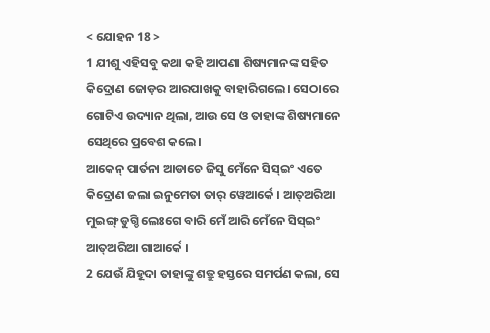< ଯୋହନ 18 >
1 ଯୀଶୁ ଏହିସବୁ କଥା କହି ଆପଣା ଶିଷ୍ୟମାନଙ୍କ ସହିତ କିଦ୍ରୋଣ ଜୋଡ଼ର ଆରପାଖକୁ ବାହାରିଗଲେ। ସେଠାରେ ଗୋଟିଏ ଉଦ୍ୟାନ ଥିଲା, ଆଉ ସେ ଓ ତାହାଙ୍କ ଶିଷ୍ୟମାନେ ସେଥିରେ ପ୍ରବେଶ କଲେ।
ଆକେନ୍ ପାର୍ତନା ଆଡାଚେ ଜିସୁ ମେଁନେ ସିସ୍ଇଂ ଏତେ କିଦ୍ରୋଣ ଜଲା ଇନୁମେତା ତାର୍ ୱେଆର୍କେ । ଆତ୍ଅରିଆ ମୁଇଙ୍ଗ୍ ଡୁଗ୍ଡି ଲେଃଗେ ବାରି ମେଁ ଆରି ମେଁନେ ସିସ୍ଇଂ ଆତ୍ଅରିଆ ଗାଆର୍କେ ।
2 ଯେଉଁ ଯିହୂଦା ତାହାଙ୍କୁ ଶତ୍ରୁ ହସ୍ତରେ ସମର୍ପଣ କଲା, ସେ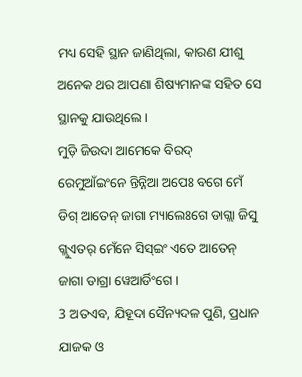ମଧ୍ୟ ସେହି ସ୍ଥାନ ଜାଣିଥିଲା, କାରଣ ଯୀଶୁ ଅନେକ ଥର ଆପଣା ଶିଷ୍ୟମାନଙ୍କ ସହିତ ସେ ସ୍ଥାନକୁ ଯାଉଥିଲେ।
ମୁଡ଼ି ଜିଉଦା ଆମେକେ ବିରଦ୍ ରେମୁଆଁଇଂନେ ନ୍ତିନ୍ନିଆ ଅପେଃ ବଗେ ମେଁ ଡିଗ୍ ଆତେନ୍ ଜାଗା ମ୍ୟାଲେଃଗେ ଡାଗ୍ଲା ଜିସୁ ଗ୍ଲୁଏତର୍ ମେଁନେ ସିସ୍ଇଂ ଏତେ ଆତେନ୍ ଜାଗା ଡାଗ୍ରା ୱେଆର୍ଡିଂଗେ ।
3 ଅତଏବ, ଯିହୂଦା ସୈନ୍ୟଦଳ ପୁଣି, ପ୍ରଧାନ ଯାଜକ ଓ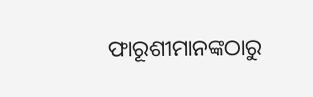ଫାରୂଶୀମାନଙ୍କଠାରୁ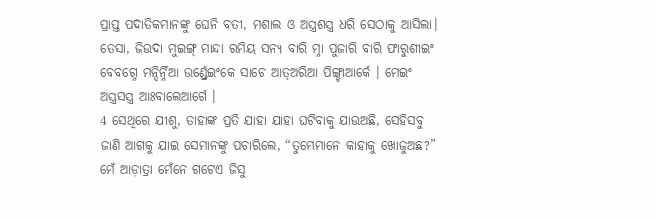ପ୍ରାପ୍ତ ପଦାତିକମାନଙ୍କୁ ଘେନି ବତୀ, ମଶାଲ ଓ ଅସ୍ତ୍ରଶସ୍ତ୍ର ଧରି ସେଠାକୁ ଆସିଲା।
ତେସା, ଜିଉଦା ମୁଇଙ୍ଗ୍ ମାନ୍ଦା ରମିୟ ସନ୍ୟ ବାରି ମ୍ନା ପୁଜାରି ବାରି ଫାରୁଶୀଇଂ ବେବଗ୍ନେ ମନ୍ଦିର୍ନ୍ନିଆ ଉର୍ଣ୍ଡ୍ରେଇଂକେ ସାଚେ ଆତ୍ଅରିଆ ପିଙ୍ଗ୍ଚାଆର୍କେ । ମେଇଂ ଅସ୍ତ୍ରସସ୍ତ୍ର ଆଃବାଲେଆର୍ଗେ ।
4 ସେଥିରେ ଯୀଶୁ, ତାହାଙ୍କ ପ୍ରତି ଯାହା ଯାହା ଘଟିବାକୁ ଯାଉଅଛି, ସେହିସବୁ ଜାଣି ଆଗକୁ ଯାଇ ସେମାନଙ୍କୁ ପଚାରିଲେ, “ତୁମ୍ଭେମାନେ କାହାକୁ ଖୋଜୁଅଛ?”
ମେଁ ଆଡ଼ାତ୍ରା ମେଁନେ ଗଟେଏ ଜିସୁ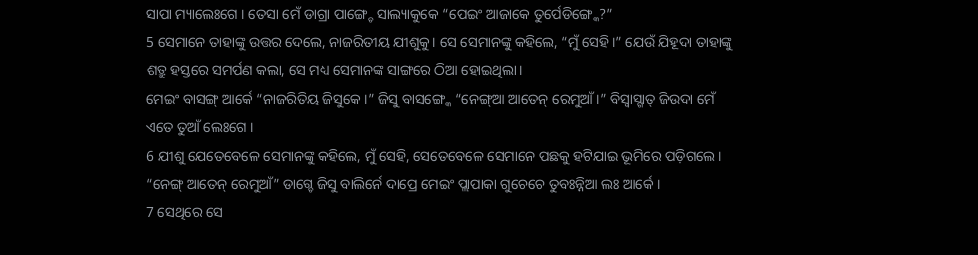ସାପା ମ୍ୟାଲେଃଗେ । ତେସା ମେଁ ଡାଗ୍ରା ପାଙ୍ଗ୍ଚେ ସାଲ୍ୟାକୁକେ “ପେଇଂ ଆଜାକେ ତୁର୍ପେଡିଙ୍ଗ୍କେ?”
5 ସେମାନେ ତାହାଙ୍କୁ ଉତ୍ତର ଦେଲେ, ନାଜରିତୀୟ ଯୀଶୁକୁ। ସେ ସେମାନଙ୍କୁ କହିଲେ, “ମୁଁ ସେହି।” ଯେଉଁ ଯିହୂଦା ତାହାଙ୍କୁ ଶତ୍ରୁ ହସ୍ତରେ ସମର୍ପଣ କଲା, ସେ ମଧ୍ୟ ସେମାନଙ୍କ ସାଙ୍ଗରେ ଠିଆ ହୋଇଥିଲା।
ମେଇଂ ବାସଙ୍ଗ୍ ଆର୍କେ “ନାଜରିତିୟ ଜିସୁକେ ।” ଜିସୁ ବାସଙ୍ଗ୍କେ “ନେଙ୍ଗ୍ଆ ଆତେନ୍ ରେମୁଆଁ ।” ବିସ୍ବାସ୍ଗାତ୍ ଜିଉଦା ମେଁ ଏତେ ତୁଆଁ ଲେଃଗେ ।
6 ଯୀଶୁ ଯେତେବେଳେ ସେମାନଙ୍କୁ କହିଲେ, ମୁଁ ସେହି, ସେତେବେଳେ ସେମାନେ ପଛକୁ ହଟିଯାଇ ଭୂମିରେ ପଡ଼ିଗଲେ।
“ନେଙ୍ଗ୍ ଆତେନ୍ ରେମୁଆଁ” ଡାଗ୍ଚେ ଜିସୁ ବାଲିର୍ନେ ଦାପ୍ରେ ମେଇଂ ପ୍ଲାପାକା ଗୁଚେଚେ ତୁବଃନ୍ନିଆ ଲଃ ଆର୍କେ ।
7 ସେଥିରେ ସେ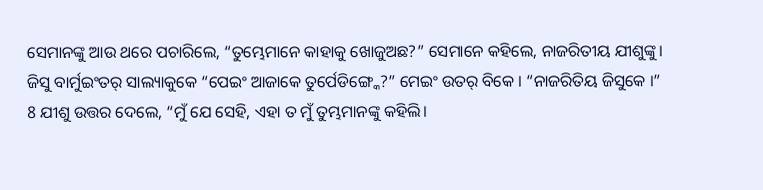ସେମାନଙ୍କୁ ଆଉ ଥରେ ପଚାରିଲେ, “ତୁମ୍ଭେମାନେ କାହାକୁ ଖୋଜୁଅଛ?” ସେମାନେ କହିଲେ, ନାଜରିତୀୟ ଯୀଶୁଙ୍କୁ।
ଜିସୁ ବାର୍ମୁଇଂତର୍ ସାଲ୍ୟାକୁକେ “ପେଇଂ ଆଜାକେ ତୁର୍ପେଡିଙ୍ଗ୍କେ?” ମେଇଂ ଉତର୍ ବିକେ । “ନାଜରିତିୟ ଜିସୁକେ ।”
8 ଯୀଶୁ ଉତ୍ତର ଦେଲେ, “ମୁଁ ଯେ ସେହି, ଏହା ତ ମୁଁ ତୁମ୍ଭମାନଙ୍କୁ କହିଲି।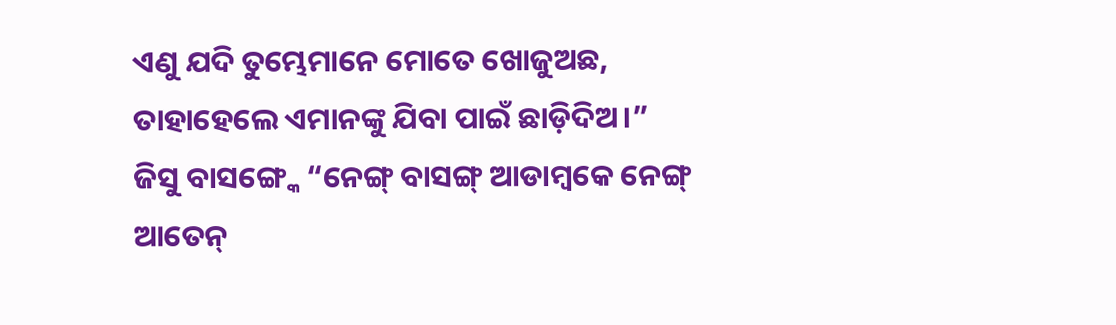ଏଣୁ ଯଦି ତୁମ୍ଭେମାନେ ମୋତେ ଖୋଜୁଅଛ, ତାହାହେଲେ ଏମାନଙ୍କୁ ଯିବା ପାଇଁ ଛାଡ଼ିଦିଅ।”
ଜିସୁ ବାସଙ୍ଗ୍କେ “ନେଙ୍ଗ୍ ବାସଙ୍ଗ୍ ଆଡାମ୍ୱକେ ନେଙ୍ଗ୍ ଆତେନ୍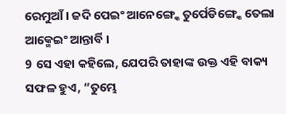ରେମୁଆଁ । ଜଦି ପେଇଂ ଆନେଙ୍ଗ୍କେ ତୁର୍ପେଡିଙ୍ଗ୍କେ ତେଲା ଆକ୍ମେଇଂ ଆନ୍ତାର୍ବି ।
9 ସେ ଏହା କହିଲେ, ଯେପରି ତାହାଙ୍କ ଉକ୍ତ ଏହି ବାକ୍ୟ ସଫଳ ହୁଏ, “ତୁମ୍ଭେ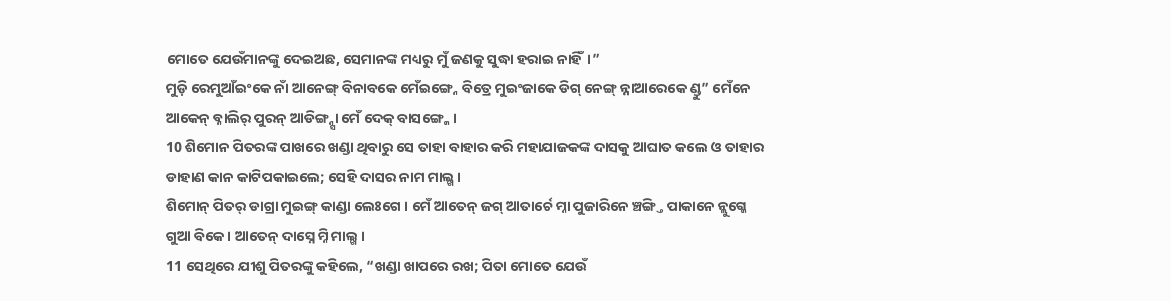ମୋତେ ଯେଉଁମାନଙ୍କୁ ଦେଇଅଛ, ସେମାନଙ୍କ ମଧ୍ୟରୁ ମୁଁ ଜଣକୁ ସୁଦ୍ଧା ହରାଇ ନାହିଁ।”
ମୁଡ଼ି ରେମୁଆଁଇଂକେ ନାଁ ଆନେଙ୍ଗ୍ ବିନାବକେ ମେଁଇଙ୍ଗ୍ନେ ବିତ୍ରେ ମୁଇଂଜାକେ ଡିଗ୍ ନେଙ୍ଗ୍ ନ୍ନାଆରେକେ ଣ୍ଡୁ” ମେଁନେ ଆକେନ୍ ବ୍ନାଲିର୍ ପୁରନ୍ ଆଡିଙ୍ଗ୍ନ୍ସା ମେଁ ଦେକ୍ ବାସଙ୍ଗ୍କେ ।
10 ଶିମୋନ ପିତରଙ୍କ ପାଖରେ ଖଣ୍ଡା ଥିବାରୁ ସେ ତାହା ବାହାର କରି ମହାଯାଜକଙ୍କ ଦାସକୁ ଆଘାତ କଲେ ଓ ତାହାର ଡାହାଣ କାନ କାଟିପକାଇଲେ; ସେହି ଦାସର ନାମ ମାଲ୍ଖ।
ଶିମୋନ୍ ପିତର୍ ଡାଗ୍ରା ମୁଇଙ୍ଗ୍ କାଣ୍ଡା ଲେଃଗେ । ମେଁ ଆତେନ୍ ଜଗ୍ ଆତାର୍ଚେ ମ୍ନା ପୁଜାରିନେ ଞ୍ଚଙ୍ଗ୍ତି ପାକାନେ ନ୍ଲୁଗ୍କେ ଗୁଆ ବିକେ । ଆତେନ୍ ଦାସ୍ନେ ମ୍ନି ମାଲ୍ଖ ।
11 ସେଥିରେ ଯୀଶୁ ପିତରଙ୍କୁ କହିଲେ, “ଖଣ୍ଡା ଖାପରେ ରଖ; ପିତା ମୋତେ ଯେଉଁ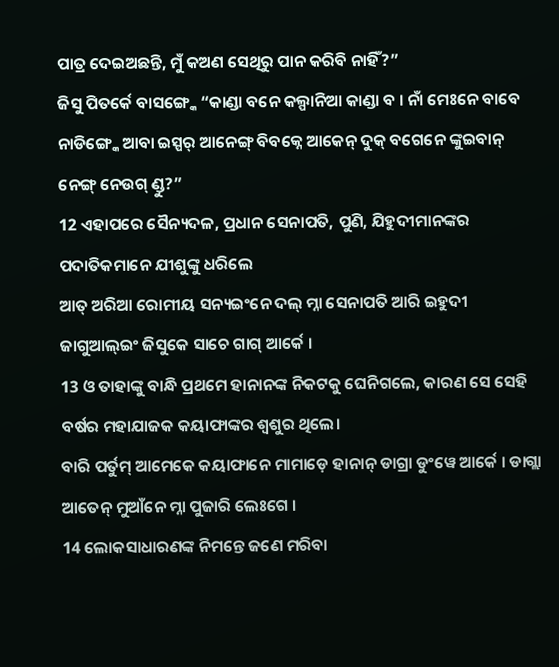ପାତ୍ର ଦେଇଅଛନ୍ତି, ମୁଁ କଅଣ ସେଥିରୁ ପାନ କରିବି ନାହିଁ?”
ଜିସୁ ପିତର୍କେ ବାସଙ୍ଗ୍କେ “କାଣ୍ଡା ବନେ କଲ୍ପାନିଆ କାଣ୍ଡା ବ । ନାଁ ମେଃନେ ବାବେ ନାଡିଙ୍ଗ୍କେ ଆବା ଇସ୍ପର୍ ଆନେଙ୍ଗ୍ ବିବକ୍ନେ ଆକେନ୍ ଦୁକ୍ ବଗେନେ ଙ୍କୁଇବାନ୍ ନେଙ୍ଗ୍ ନେଉଗ୍ ଣ୍ଡୁ?”
12 ଏହାପରେ ସୈନ୍ୟଦଳ, ପ୍ରଧାନ ସେନାପତି, ପୁଣି, ଯିହୁଦୀମାନଙ୍କର ପଦାତିକମାନେ ଯୀଶୁଙ୍କୁ ଧରିଲେ
ଆତ୍ ଅରିଆ ରୋମୀୟ ସନ୍ୟଇଂନେ ଦଲ୍ ମ୍ନା ସେନାପତି ଆରି ଇହୁଦୀ ଜାଗୁଆଲ୍ଇଂ ଜିସୁକେ ସାଚେ ଗାଗ୍ ଆର୍କେ ।
13 ଓ ତାହାଙ୍କୁ ବାନ୍ଧି ପ୍ରଥମେ ହାନାନଙ୍କ ନିକଟକୁ ଘେନିଗଲେ, କାରଣ ସେ ସେହି ବର୍ଷର ମହାଯାଜକ କୟାଫାଙ୍କର ଶ୍ୱଶୁର ଥିଲେ।
ବାରି ପର୍ତୁମ୍ ଆମେକେ କୟାଫାନେ ମାମାଡ଼େ ହାନାନ୍ ଡାଗ୍ରା ଡୁଂୱେ ଆର୍କେ । ଡାଗ୍ଲା ଆତେନ୍ ମୁଆଁନେ ମ୍ନା ପୁଜାରି ଲେଃଗେ ।
14 ଲୋକସାଧାରଣଙ୍କ ନିମନ୍ତେ ଜଣେ ମରିବା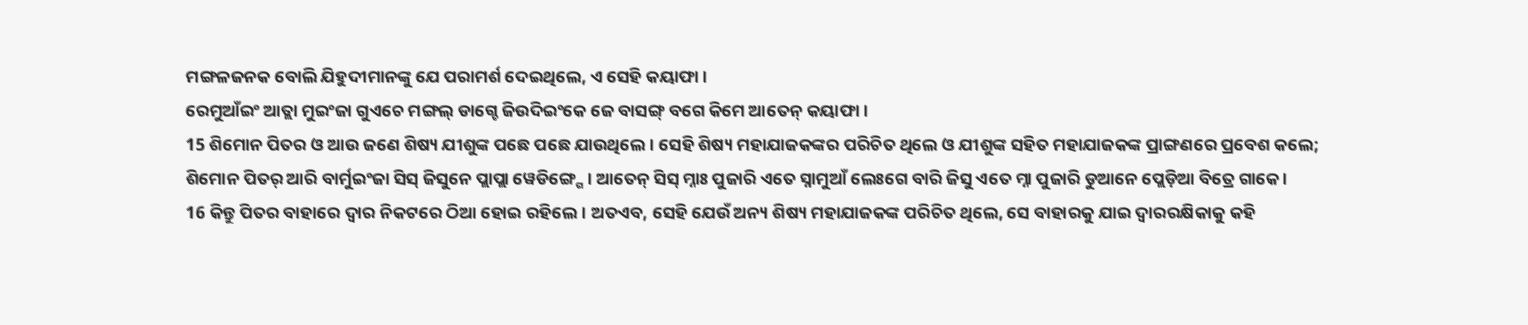ମଙ୍ଗଳଜନକ ବୋଲି ଯିହୁଦୀମାନଙ୍କୁ ଯେ ପରାମର୍ଶ ଦେଇଥିଲେ, ଏ ସେହି କୟାଫା।
ରେମୁଆଁଇଂ ଆତ୍ଲା ମୁଇଂଜା ଗୁଏଚେ ମଙ୍ଗଲ୍ ଡାଗ୍ଚେ ଜିଉଦିଇଂକେ ଜେ ବାସଙ୍ଗ୍ ବଗେ କିମେ ଆତେନ୍ କୟାଫା ।
15 ଶିମୋନ ପିତର ଓ ଆଉ ଜଣେ ଶିଷ୍ୟ ଯୀଶୁଙ୍କ ପଛେ ପଛେ ଯାଉଥିଲେ। ସେହି ଶିଷ୍ୟ ମହାଯାଜକଙ୍କର ପରିଚିତ ଥିଲେ ଓ ଯୀଶୁଙ୍କ ସହିତ ମହାଯାଜକଙ୍କ ପ୍ରାଙ୍ଗଣରେ ପ୍ରବେଶ କଲେ;
ଶିମୋନ ପିତର୍ ଆରି ବାର୍ମୁଇଂଜା ସିସ୍ ଜିସୁନେ ପ୍ଲାପ୍ଲା ୱେଡିଙ୍ଗ୍ଗେ । ଆତେନ୍ ସିସ୍ ମ୍ନାଃ ପୁଜାରି ଏତେ ସ୍ନାମୁଆଁ ଲେଃଗେ ବାରି ଜିସୁ ଏତେ ମ୍ନା ପୁଜାରି ଡୁଆନେ ପ୍ଲେଡ଼ିଆ ବିତ୍ରେ ଗାକେ ।
16 କିନ୍ତୁ ପିତର ବାହାରେ ଦ୍ୱାର ନିକଟରେ ଠିଆ ହୋଇ ରହିଲେ। ଅତଏବ, ସେହି ଯେଉଁ ଅନ୍ୟ ଶିଷ୍ୟ ମହାଯାଜକଙ୍କ ପରିଚିତ ଥିଲେ, ସେ ବାହାରକୁ ଯାଇ ଦ୍ୱାରରକ୍ଷିକାକୁ କହି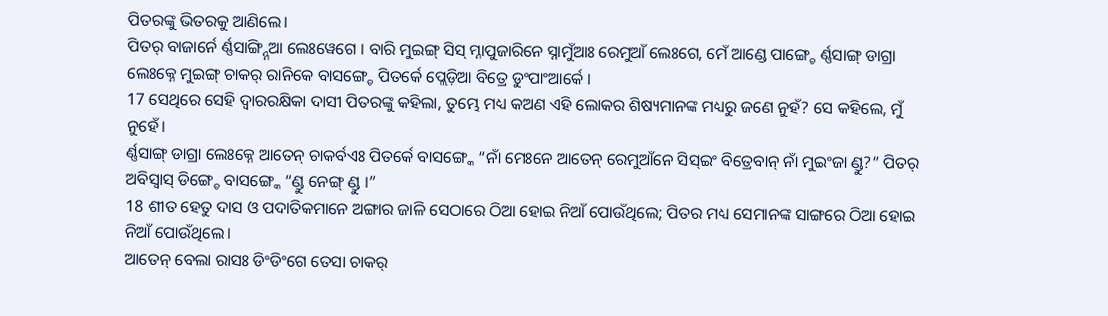ପିତରଙ୍କୁ ଭିତରକୁ ଆଣିଲେ।
ପିତର୍ ବାଜାର୍ନେ ର୍ଣ୍ଣସାଙ୍ଗ୍ନ୍ନିଆ ଲେଃୱେଗେ । ବାରି ମୁଇଙ୍ଗ୍ ସିସ୍ ମ୍ନାପୁଜାରିନେ ସ୍ନାମୁଁଆଃ ରେମୁଆଁ ଲେଃଗେ, ମେଁ ଆଣ୍ଡେ ପାଙ୍ଗ୍ଚେ ର୍ଣ୍ଣସାଙ୍ଗ୍ ଡାଗ୍ରା ଲେଃକ୍ନେ ମୁଇଙ୍ଗ୍ ଚାକର୍ ରାନିକେ ବାସଙ୍ଗ୍ଚେ ପିତର୍କେ ପ୍ଲେଡ଼ିଆ ବିତ୍ରେ ଡୁଂପାଂଆର୍କେ ।
17 ସେଥିରେ ସେହି ଦ୍ୱାରରକ୍ଷିକା ଦାସୀ ପିତରଙ୍କୁ କହିଲା, ତୁମ୍ଭେ ମଧ୍ୟ କଅଣ ଏହି ଲୋକର ଶିଷ୍ୟମାନଙ୍କ ମଧ୍ୟରୁ ଜଣେ ନୁହଁ? ସେ କହିଲେ, ମୁଁ ନୁହେଁ।
ର୍ଣ୍ଣସାଙ୍ଗ୍ ଡାଗ୍ରା ଲେଃକ୍ନେ ଆତେନ୍ ଚାକର୍ବଏଃ ପିତର୍କେ ବାସଙ୍ଗ୍କେ “ନାଁ ମେଃନେ ଆତେନ୍ ରେମୁଆଁନେ ସିସ୍ଇଂ ବିତ୍ରେବାନ୍ ନାଁ ମୁଇଂଜା ଣ୍ଡୁ?” ପିତର୍ ଅବିସ୍ବାସ୍ ଡିଙ୍ଗ୍ଚେ ବାସଙ୍ଗ୍କେ “ଣ୍ଡୁ ନେଙ୍ଗ୍ ଣ୍ଡୁ ।”
18 ଶୀତ ହେତୁ ଦାସ ଓ ପଦାତିକମାନେ ଅଙ୍ଗାର ଜାଳି ସେଠାରେ ଠିଆ ହୋଇ ନିଆଁ ପୋଉଁଥିଲେ; ପିତର ମଧ୍ୟ ସେମାନଙ୍କ ସାଙ୍ଗରେ ଠିଆ ହୋଇ ନିଆଁ ପୋଉଁଥିଲେ।
ଆତେନ୍ ବେଲା ରାସଃ ଡିଂଡିଂଗେ ତେସା ଚାକର୍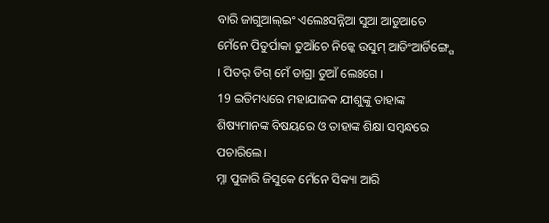ବାରି ଜାଗୁଆଲ୍ଇଂ ଏଲେଃସନ୍ନିଆ ସୁଆ ଆଡୁଆଚେ ମେଁନେ ପିତୁର୍ପାକା ତୁଆଁଚେ ନିଜ୍କେ ଉସୁମ୍ ଆଡିଂଆର୍ଡିଙ୍ଗ୍ଗେ । ପିତର୍ ଡିଗ୍ ମେଁ ଡାଗ୍ରା ତୁଆଁ ଲେଃଗେ ।
19 ଇତିମଧ୍ୟରେ ମହାଯାଜକ ଯୀଶୁଙ୍କୁ ତାହାଙ୍କ ଶିଷ୍ୟମାନଙ୍କ ବିଷୟରେ ଓ ତାହାଙ୍କ ଶିକ୍ଷା ସମ୍ବନ୍ଧରେ ପଚାରିଲେ।
ମ୍ନା ପୁଜାରି ଜିସୁକେ ମେଁନେ ସିକ୍ୟା ଆରି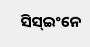ସିସ୍ଇଂନେ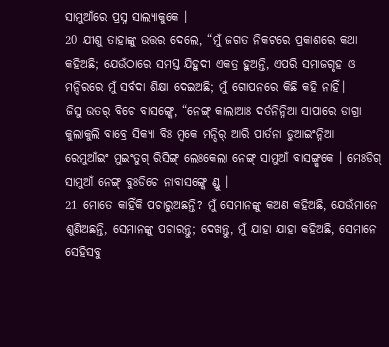ସାମୁଆଁରେ ପ୍ରସ୍ନ ସାଲ୍ୟାକୁକେ ।
20 ଯୀଶୁ ତାହାଙ୍କୁ ଉତ୍ତର ଦେଲେ, “ମୁଁ ଜଗତ ନିକଟରେ ପ୍ରକାଶରେ କଥା କହିଅଛି; ଯେଉଁଠାରେ ସମସ୍ତ ଯିହୁଦୀ ଏକତ୍ର ହୁଅନ୍ତି, ଏପରି ସମାଜଗୃହ ଓ ମନ୍ଦିରରେ ମୁଁ ସର୍ବଦା ଶିକ୍ଷା ଦେଇଅଛି; ମୁଁ ଗୋପନରେ କିଛି କହି ନାହିଁ।
ଜିସୁ ଉତର୍ ବିଚେ ବାସଙ୍ଗ୍କେ, “ନେଙ୍ଗ୍ କାଲାଆଃ ଦର୍ତନିନ୍ନିଆ ସାପାରେ ଡାଗ୍ରା କୁଲାକୁଲି ବାବ୍ରେ ସିକ୍ୟା ବିଃ ମ୍ୱକେ ମନ୍ଦିର୍ ଆରି ପାର୍ତନା ଡୁଆଇଂନ୍ନିଆ ରେମୁଆଁଇଂ ମୁଇଂତୁଗ୍ ରିସିଙ୍ଗ୍ ଲେଃକେଲା ନେଙ୍ଗ୍ ସାମୁଆଁ ବାସଙ୍ଗ୍ମ୍ୱକେ । ମେଃଡିଗ୍ ସାମୁଆଁ ନେଙ୍ଗ୍ ବୁଃଡିଚେ ନାବାସଙ୍ଗ୍କେ ଣ୍ଡୁ ।
21 ମୋତେ କାହିଁକି ପଚାରୁଅଛନ୍ତି? ମୁଁ ସେମାନଙ୍କୁ କଅଣ କହିଅଛି, ଯେଉଁମାନେ ଶୁଣିଅଛନ୍ତି, ସେମାନଙ୍କୁ ପଚାରନ୍ତୁ; ଦେଖନ୍ତୁ, ମୁଁ ଯାହା ଯାହା କହିଅଛି, ସେମାନେ ସେହିସବୁ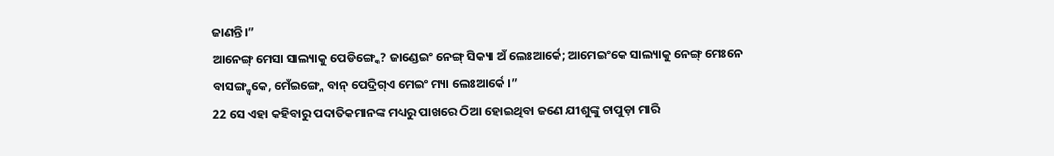ଜାଣନ୍ତି।”
ଆନେଙ୍ଗ୍ ମେସା ସାଲ୍ୟାକୁ ପେଡିଙ୍ଗ୍କେ? ଜାଣ୍ଡେଇଂ ନେଙ୍ଗ୍ ସିକ୍ୟା ଅଁ ଲେଃଆର୍କେ; ଆମେଇଂକେ ସାଲ୍ୟାକୁ ନେଙ୍ଗ୍ ମେଃନେ ବାସଙ୍ଗ୍ମ୍ୱକେ, ମେଁଇଙ୍ଗ୍ନେ ବାନ୍ ପେଦ୍ରିଗ୍ଏ ମେଇଂ ମ୍ୟା ଲେଃଆର୍କେ ।”
22 ସେ ଏହା କହିବାରୁ ପଦାତିକମାନଙ୍କ ମଧ୍ୟରୁ ପାଖରେ ଠିଆ ହୋଇଥିବା ଜଣେ ଯୀଶୁଙ୍କୁ ଚାପୁଡ଼ା ମାରି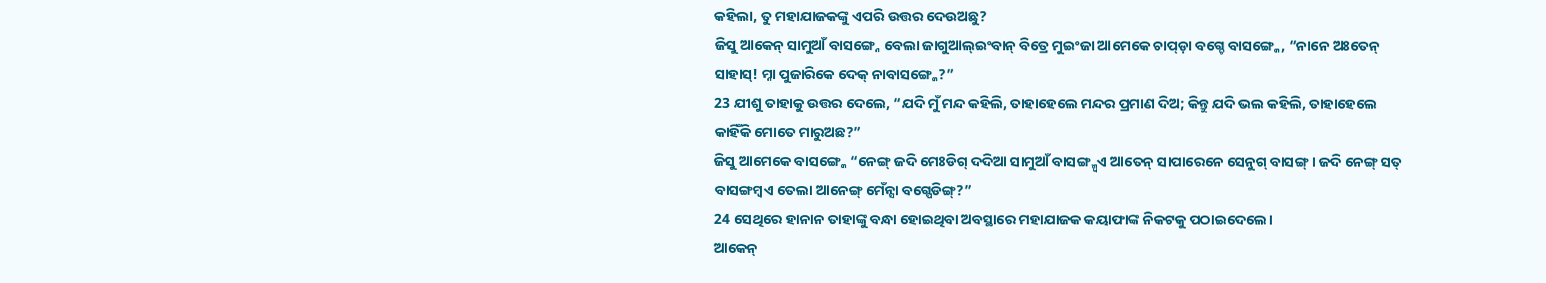କହିଲା, ତୁ ମହାଯାଜକଙ୍କୁ ଏପରି ଉତ୍ତର ଦେଉଅଛୁ?
ଜିସୁ ଆକେନ୍ ସାମୁଆଁ ବାସଙ୍ଗ୍ନେ ବେଲା ଜାଗୁଆଲ୍ଇଂବାନ୍ ବିତ୍ରେ ମୁଇଂଜା ଆମେକେ ଚାପ୍ଡ଼ା ବଗ୍ଚେ ବାସଙ୍ଗ୍କେ, “ନାନେ ଅଃତେନ୍ ସାହାସ୍! ମ୍ନା ପୁଜାରିକେ ଦେକ୍ ନାବାସଙ୍ଗ୍କେ?”
23 ଯୀଶୁ ତାହାକୁ ଉତ୍ତର ଦେଲେ, “ଯଦି ମୁଁ ମନ୍ଦ କହିଲି, ତାହାହେଲେ ମନ୍ଦର ପ୍ରମାଣ ଦିଅ; କିନ୍ତୁ ଯଦି ଭଲ କହିଲି, ତାହାହେଲେ କାହିଁକି ମୋତେ ମାରୁଅଛ?”
ଜିସୁ ଆମେକେ ବାସଙ୍ଗ୍କେ “ନେଙ୍ଗ୍ ଜଦି ମେଃଡିଗ୍ ଦଦିଆ ସାମୁଆଁ ବାସଙ୍ଗ୍ମ୍ୱଏ ଆତେନ୍ ସାପାରେନେ ସେନୁଗ୍ ବାସଙ୍ଗ୍ । ଜଦି ନେଙ୍ଗ୍ ସତ୍ ବାସଙ୍ଗମ୍ୱଏ ତେଲା ଆନେଙ୍ଗ୍ ମେଁନ୍ସା ବଗ୍ପେଡିଙ୍ଗ୍?”
24 ସେଥିରେ ହାନାନ ତାହାଙ୍କୁ ବନ୍ଧା ହୋଇଥିବା ଅବସ୍ଥାରେ ମହାଯାଜକ କୟାଫାଙ୍କ ନିକଟକୁ ପଠାଇଦେଲେ।
ଆକେନ୍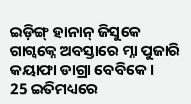ଇଡ଼ିଙ୍ଗ୍ ହାନାନ୍ ଜିସୁକେ ଗାଗ୍ବକ୍ନେ ଅବସ୍ତାରେ ମ୍ନା ପୁଜାରି କୟାଫା ଡାଗ୍ରା ବେବିକେ ।
25 ଇତିମଧ୍ୟରେ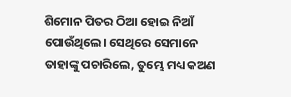ଶିମୋନ ପିତର ଠିଆ ହୋଇ ନିଆଁ ପୋଉଁଥିଲେ। ସେଥିରେ ସେମାନେ ତାହାଙ୍କୁ ପଚାରିଲେ, ତୁମ୍ଭେ ମଧ୍ୟ କଅଣ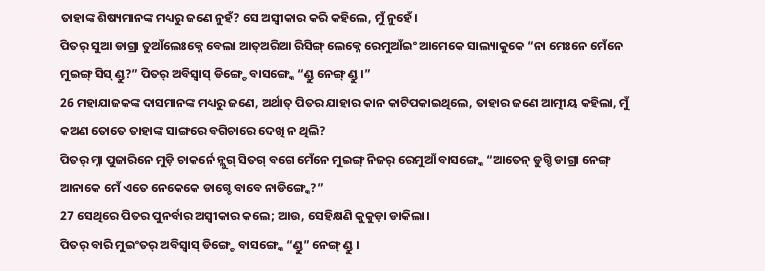ତାହାଙ୍କ ଶିଷ୍ୟମାନଙ୍କ ମଧ୍ୟରୁ ଜଣେ ନୁହଁ? ସେ ଅସ୍ୱୀକାର କରି କହିଲେ, ମୁଁ ନୁହେଁ।
ପିତର୍ ସୁଆ ଡାଗ୍ରା ତୁଆଁଲେଃକ୍ନେ ବେଲା ଆତ୍ଅରିଆ ରିସିଙ୍ଗ୍ ଲେକ୍ନେ ରେମୁଆଁଇଂ ଆମେକେ ସାଲ୍ୟାକୁକେ “ନା ମେଃନେ ମେଁନେ ମୁଇଙ୍ଗ୍ ସିସ୍ ଣ୍ଡୁ?” ପିତର୍ ଅବିସ୍ବାସ୍ ଡିଙ୍ଗ୍ଚେ ବାସଙ୍ଗ୍କେ “ଣ୍ଡୁ ନେଙ୍ଗ୍ ଣ୍ଡୁ ।”
26 ମହାଯାଜକଙ୍କ ଦାସମାନଙ୍କ ମଧ୍ୟରୁ ଜଣେ, ଅର୍ଥାତ୍ ପିତର ଯାହାର କାନ କାଟିପକାଇଥିଲେ, ତାହାର ଜଣେ ଆତ୍ମୀୟ କହିଲା, ମୁଁ କଅଣ ତୋତେ ତାହାଙ୍କ ସାଙ୍ଗରେ ବଗିଚାରେ ଦେଖି ନ ଥିଲି?
ପିତର୍ ମ୍ନା ପୁଜାରିନେ ମୁଡ଼ି ଚାକର୍ନେ ନ୍ଲୁଗ୍ ସିତଗ୍ ବଗେ ମେଁନେ ମୁଇଙ୍ଗ୍ ନିଜର୍ ରେମୁଆଁ ବାସଙ୍ଗ୍କେ “ଆତେନ୍ ଡୁଗ୍ଡି ଡାଗ୍ରା ନେଙ୍ଗ୍ ଆନାକେ ମେଁ ଏତେ ନେକେକେ ଡାଗ୍ଚେ ବାବେ ନାଡିଙ୍ଗ୍କେ?”
27 ସେଥିରେ ପିତର ପୁନର୍ବାର ଅସ୍ୱୀକାର କଲେ; ଆଉ, ସେହିକ୍ଷଣି କୁକୁଡ଼ା ଡାକିଲା।
ପିତର୍ ବାରି ମୁଇଂତର୍ ଅବିସ୍ବାସ୍ ଡିଙ୍ଗ୍ଚେ ବାସଙ୍ଗ୍କେ “ଣ୍ଡୁ” ନେଙ୍ଗ୍ ଣ୍ଡୁ ।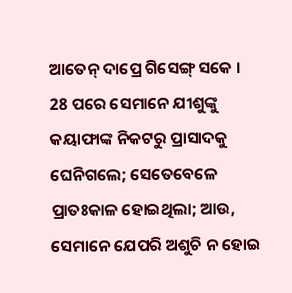ଆତେନ୍ ଦାପ୍ରେ ଗିସେଙ୍ଗ୍ ସକେ ।
28 ପରେ ସେମାନେ ଯୀଶୁଙ୍କୁ କୟାଫାଙ୍କ ନିକଟରୁ ପ୍ରାସାଦକୁ ଘେନିଗଲେ; ସେତେବେଳେ ପ୍ରାତଃକାଳ ହୋଇଥିଲା; ଆଉ, ସେମାନେ ଯେପରି ଅଶୁଚି ନ ହୋଇ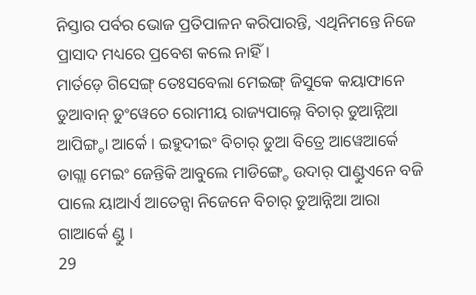ନିସ୍ତାର ପର୍ବର ଭୋଜ ପ୍ରତିପାଳନ କରିପାରନ୍ତି, ଏଥିନିମନ୍ତେ ନିଜେ ପ୍ରାସାଦ ମଧ୍ୟରେ ପ୍ରବେଶ କଲେ ନାହିଁ।
ମାର୍ତଡ଼େ ଗିସେଙ୍ଗ୍ ତେଃସବେଲା ମେଇଙ୍ଗ୍ ଜିସୁକେ କୟାଫାନେ ଡୁଆବାନ୍ ଡୁଂୱେଚେ ରୋମୀୟ ରାଜ୍ୟପାଲ୍ନେ ବିଚାର୍ ଡୁଆନ୍ନିଆ ଆପିଙ୍ଗ୍ଚା ଆର୍କେ । ଇହୁଦୀଇଂ ବିଚାର୍ ଡୁଆ ବିତ୍ରେ ଆୱେଆର୍କେ ଡାଗ୍ଲା ମେଇଂ ଜେନ୍ତିକି ଆବୁଲେ ମାଡିଙ୍ଗ୍ଚେ ଉଦାର୍ ପାଣ୍ଡୁଏନେ ବଜି ପାଲେ ୟାଆର୍ଏ ଆତେନ୍ସା ନିଜେନେ ବିଚାର୍ ଡୁଆନ୍ନିଆ ଆରା ଗାଆର୍କେ ଣ୍ଡୁ ।
29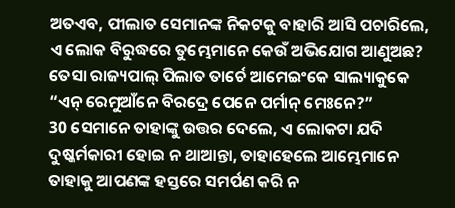ଅତଏବ, ପୀଲାତ ସେମାନଙ୍କ ନିକଟକୁ ବାହାରି ଆସି ପଚାରିଲେ, ଏ ଲୋକ ବିରୁଦ୍ଧରେ ତୁମ୍ଭେମାନେ କେଉଁ ଅଭିଯୋଗ ଆଣୁଅଛ?
ତେସା ରାଜ୍ୟପାଲ୍ ପିଲାତ ତାର୍ଚେ ଆମେଇଂକେ ସାଲ୍ୟାକୁକେ “ଏନ୍ ରେମୁଆଁନେ ବିରଦ୍ରେ ପେନେ ପର୍ମାନ୍ ମେଃନେ?”
30 ସେମାନେ ତାହାଙ୍କୁ ଉତ୍ତର ଦେଲେ, ଏ ଲୋକଟା ଯଦି ଦୁଷ୍କର୍ମକାରୀ ହୋଇ ନ ଥାଆନ୍ତା, ତାହାହେଲେ ଆମ୍ଭେମାନେ ତାହାକୁ ଆପଣଙ୍କ ହସ୍ତରେ ସମର୍ପଣ କରି ନ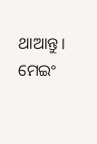ଥାଆନ୍ତୁ।
ମେଇଂ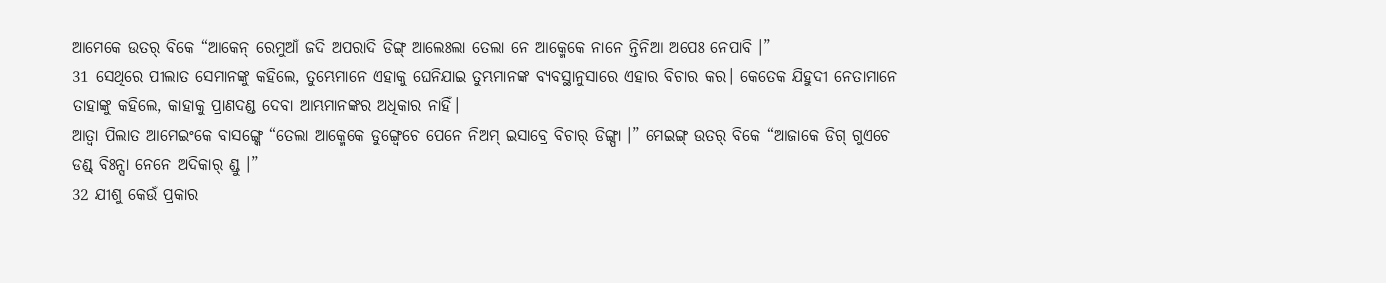ଆମେକେ ଉତର୍ ବିକେ “ଆକେନ୍ ରେମୁଆଁ ଜଦି ଅପରାଦି ଡିଙ୍ଗ୍ ଆଲେଃଲା ତେଲା ନେ ଆକ୍ମେକେ ନାନେ ନ୍ତିନିଆ ଅପେଃ ନେପାବି ।”
31 ସେଥିରେ ପୀଲାତ ସେମାନଙ୍କୁ କହିଲେ, ତୁମ୍ଭେମାନେ ଏହାକୁ ଘେନିଯାଇ ତୁମ୍ଭମାନଙ୍କ ବ୍ୟବସ୍ଥାନୁସାରେ ଏହାର ବିଚାର କର। କେତେକ ଯିହୁଦୀ ନେତାମାନେ ତାହାଙ୍କୁ କହିଲେ, କାହାକୁ ପ୍ରାଣଦଣ୍ଡ ଦେବା ଆମ୍ଭମାନଙ୍କର ଅଧିକାର ନାହିଁ।
ଆତ୍ବା ପିଲାତ ଆମେଇଂକେ ବାସଙ୍ଗ୍କେ “ତେଲା ଆକ୍ମେକେ ଡୁଙ୍ଗ୍ୱେଚେ ପେନେ ନିଅମ୍ ଇସାବ୍ରେ ବିଚାର୍ ଡିଙ୍ଗ୍ପା ।” ମେଇଙ୍ଗ୍ ଉତର୍ ବିକେ “ଆଜାକେ ଡିଗ୍ ଗୁଏଚେ ଡଣ୍ଡ୍ ବିଃନ୍ସା ନେନେ ଅଦିକାର୍ ଣ୍ଡୁ ।”
32 ଯୀଶୁ କେଉଁ ପ୍ରକାର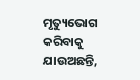ମୃତ୍ୟୁଭୋଗ କରିବାକୁ ଯାଉଅଛନ୍ତି,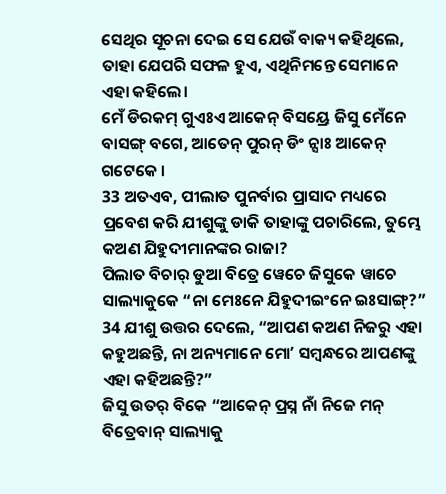ସେଥିର ସୂଚନା ଦେଇ ସେ ଯେଉଁ ବାକ୍ୟ କହିଥିଲେ, ତାହା ଯେପରି ସଫଳ ହୁଏ, ଏଥିନିମନ୍ତେ ସେମାନେ ଏହା କହିଲେ।
ମେଁ ଡିରକମ୍ ଗୁଏଃଏ ଆକେନ୍ ବିସୟ୍ରେ ଜିସୁ ମେଁନେ ବାସଙ୍ଗ୍ ବଗେ, ଆତେନ୍ ପୁରନ୍ ଡିଂ ନ୍ସାଃ ଆକେନ୍ ଗଟେକେ ।
33 ଅତଏବ, ପୀଲାତ ପୁନର୍ବାର ପ୍ରାସାଦ ମଧ୍ୟରେ ପ୍ରବେଶ କରି ଯୀଶୁଙ୍କୁ ଡାକି ତାହାଙ୍କୁ ପଚାରିଲେ, ତୁମ୍ଭେ କଅଣ ଯିହୁଦୀମାନଙ୍କର ରାଜା?
ପିଲାତ ବିଚାର୍ ଡୁଆ ବିତ୍ରେ ୱେଚେ ଜିସୁକେ ୱାଚେ ସାଲ୍ୟାକୁକେ “ନା ମେଃନେ ଯିହୁଦୀଇଂନେ ଇଃସାଙ୍ଗ୍?”
34 ଯୀଶୁ ଉତ୍ତର ଦେଲେ, “ଆପଣ କଅଣ ନିଜରୁ ଏହା କହୁଅଛନ୍ତି, ନା ଅନ୍ୟମାନେ ମୋʼ ସମ୍ବନ୍ଧରେ ଆପଣଙ୍କୁ ଏହା କହିଅଛନ୍ତି?”
ଜିସୁ ଉତର୍ ବିକେ “ଆକେନ୍ ପ୍ରସ୍ନ ନାଁ ନିଜେ ମନ୍ ବିତ୍ରେବାନ୍ ସାଲ୍ୟାକୁ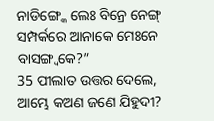ନାଡିଙ୍ଗ୍କେ ଲେଃ ବିନ୍ରେ ନେଙ୍ଗ୍ ସମ୍ପର୍କରେ ଆନାକେ ମେଃନେ ବାସଙ୍ଗ୍ବକେ?”
35 ପୀଲାତ ଉତ୍ତର ଦେଲେ, ଆମ୍ଭେ କଅଣ ଜଣେ ଯିହୁଦୀ?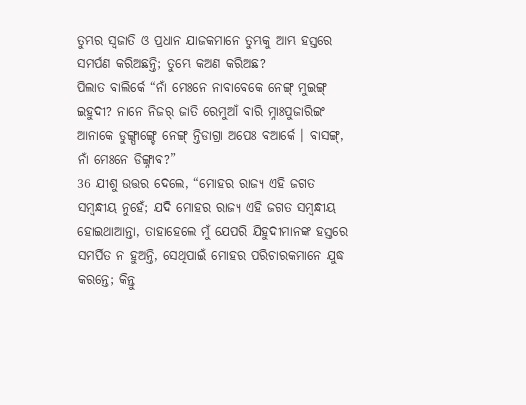ତୁମ୍ଭର ସ୍ୱଜାତି ଓ ପ୍ରଧାନ ଯାଜକମାନେ ତୁମ୍ଭକୁ ଆମ୍ଭ ହସ୍ତରେ ସମର୍ପଣ କରିଅଛନ୍ତି; ତୁମ୍ଭେ କଅଣ କରିଅଛ?
ପିଲାତ ବାଲିର୍କେ “ନାଁ ମେଃନେ ନାବାବେକେ ନେଙ୍ଗ୍ ମୁଇଙ୍ଗ୍ ଇହୁଦୀ? ନାନେ ନିଜର୍ ଜାତି ରେମୁଆଁ ବାରି ମ୍ନାଃପୁଜାରିଇଂ ଆନାକେ ଡୁଙ୍ଗ୍ପାଙ୍ଗ୍ଚେ ନେଙ୍ଗ୍ ନ୍ତିଡାଗ୍ରା ଅପେଃ ବଆର୍କେ । ବାସଙ୍ଗ୍, ନାଁ ମେଃନେ ଡିଙ୍ଗ୍ନାବ?”
36 ଯୀଶୁ ଉତ୍ତର ଦେଲେ, “ମୋହର ରାଜ୍ୟ ଏହି ଜଗତ ସମ୍ବନ୍ଧୀୟ ନୁହେଁ; ଯଦି ମୋହର ରାଜ୍ୟ ଏହି ଜଗତ ସମ୍ବନ୍ଧୀୟ ହୋଇଥାଆନ୍ତା, ତାହାହେଲେ ମୁଁ ଯେପରି ଯିହୁଦୀମାନଙ୍କ ହସ୍ତରେ ସମର୍ପିତ ନ ହୁଅନ୍ତି, ସେଥିପାଇଁ ମୋହର ପରିଚାରକମାନେ ଯୁଦ୍ଧ କରନ୍ତେ; କିନ୍ତୁ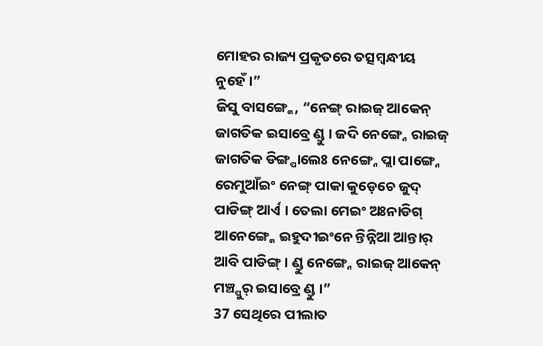ମୋହର ରାଜ୍ୟ ପ୍ରକୃତରେ ତତ୍ସମ୍ବନ୍ଧୀୟ ନୁହେଁ।”
ଜିସୁ ବାସଙ୍ଗ୍କେ, “ନେଙ୍ଗ୍ ରାଇଜ୍ ଆକେନ୍ ଜାଗତିକ ଇସାବ୍ରେ ଣ୍ଡୁ । ଜଦି ନେଙ୍ଗ୍ନେ ରାଇଜ୍ ଜାଗତିକ ଡିଙ୍ଗ୍ପାଲେଃ ନେଙ୍ଗ୍ନେ ପ୍ଲା ପାଙ୍ଗ୍ନେ ରେମୁଆଁଇଂ ନେଙ୍ଗ୍ ପାକା କୁଡ଼େଚେ ଜୁଦ୍ ପାଡିଙ୍ଗ୍ ଆର୍ଏ । ତେଲା ମେଇଂ ଅଃନାଡିଗ୍ ଆନେଙ୍ଗ୍କେ ଇହୁଦୀଇଂନେ ନ୍ତିନ୍ନିଆ ଆନ୍ତାର୍ ଆବି ପାଡିଙ୍ଗ୍ । ଣ୍ଡୁ ନେଙ୍ଗ୍ନେ ରାଇଜ୍ ଆକେନ୍ ମଞ୍ଚ୍ପୁର୍ ଇସାବ୍ରେ ଣ୍ଡୁ ।”
37 ସେଥିରେ ପୀଲାତ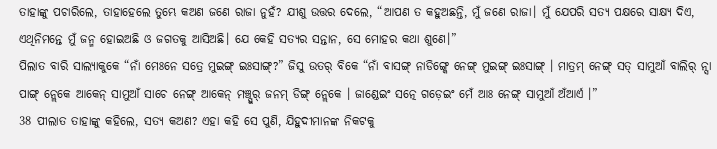ତାହାଙ୍କୁ ପଚାରିଲେ, ତାହାହେଲେ ତୁମ୍ଭେ କଅଣ ଜଣେ ରାଜା ନୁହଁ? ଯୀଶୁ ଉତ୍ତର ଦେଲେ, “ଆପଣ ତ କହୁଅଛନ୍ତି, ମୁଁ ଜଣେ ରାଜା। ମୁଁ ଯେପରି ସତ୍ୟ ପକ୍ଷରେ ସାକ୍ଷ୍ୟ ଦିଏ, ଏଥିନିମନ୍ତେ ମୁଁ ଜନ୍ମ ହୋଇଅଛି ଓ ଜଗତକୁ ଆସିଅଛି। ଯେ କେହି ସତ୍ୟର ସନ୍ତାନ, ସେ ମୋହର କଥା ଶୁଣେ।”
ପିଲାତ ବାରି ସାଲ୍ୟାକୁକେ “ନାଁ ମେଃନେ ସତ୍ରେ ମୁଇଙ୍ଗ୍ ଇଃସାଙ୍ଗ୍?” ଜିସୁ ଉତର୍ ବିକେ “ନାଁ ବାସଙ୍ଗ୍ ନାଡିଙ୍ଗ୍କେ ନେଙ୍ଗ୍ ମୁଇଙ୍ଗ୍ ଇଃସାଙ୍ଗ୍ । ମାତ୍ରମ୍ ନେଙ୍ଗ୍ ସତ୍ ସାମୁଆଁ ବାଲିର୍ ନ୍ସା ପାଙ୍ଗ୍ ନ୍ଲେକେ ଆକେନ୍ ସାମୁଆଁ ସାଚେ ନେଙ୍ଗ୍ ଆକେନ୍ ମଞ୍ଚ୍ପୁର୍ ଜନମ୍ ଡିଙ୍ଗ୍ ନ୍ଲେକେ । ଜାଣ୍ଡେଇଂ ସତ୍ନେ ଗଡ଼େଇଂ ମେଁ ଆଃ ନେଙ୍ଗ୍ ସାମୁଆଁ ଅଁଆର୍ଏ ।”
38 ପୀଲାତ ତାହାଙ୍କୁ କହିଲେ, ସତ୍ୟ କଅଣ? ଏହା କହି ସେ ପୁଣି, ଯିହୁଦୀମାନଙ୍କ ନିକଟକୁ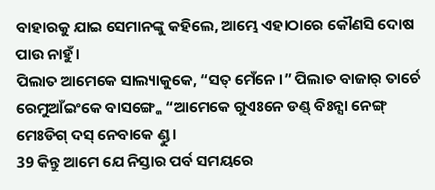ବାହାରକୁ ଯାଇ ସେମାନଙ୍କୁ କହିଲେ, ଆମ୍ଭେ ଏହାଠାରେ କୌଣସି ଦୋଷ ପାଉ ନାହୁଁ।
ପିଲାତ ଆମେକେ ସାଲ୍ୟାକୁକେ, “ସତ୍ ମେଁନେ ।” ପିଲାତ ବାଜାର୍ ତାର୍ଚେ ରେମୁଆଁଇଂକେ ବାସଙ୍ଗ୍କେ “ଆମେକେ ଗୁଏଃନେ ଡଣ୍ଡ୍ ବିଃନ୍ସା ନେଙ୍ଗ୍ ମେଃଡିଗ୍ ଦସ୍ ନେବାକେ ଣ୍ଡୁ ।
39 କିନ୍ତୁ ଆମେ ଯେ ନିସ୍ତାର ପର୍ବ ସମୟରେ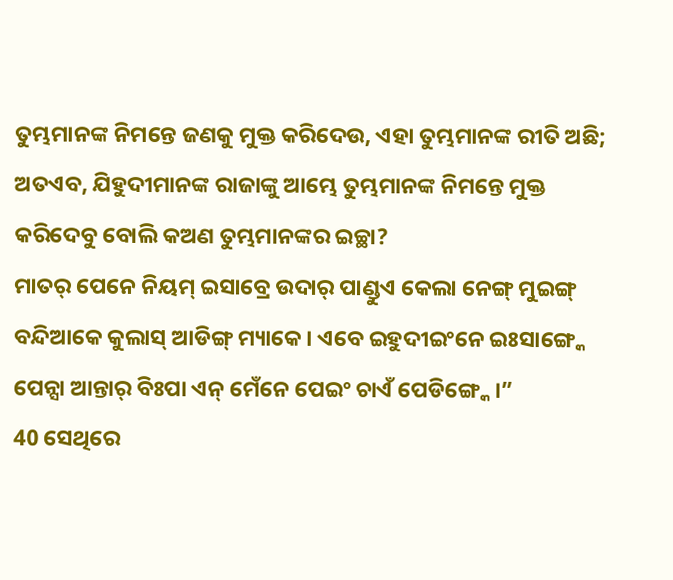ତୁମ୍ଭମାନଙ୍କ ନିମନ୍ତେ ଜଣକୁ ମୁକ୍ତ କରିଦେଉ, ଏହା ତୁମ୍ଭମାନଙ୍କ ରୀତି ଅଛି; ଅତଏବ, ଯିହୁଦୀମାନଙ୍କ ରାଜାଙ୍କୁ ଆମ୍ଭେ ତୁମ୍ଭମାନଙ୍କ ନିମନ୍ତେ ମୁକ୍ତ କରିଦେବୁ ବୋଲି କଅଣ ତୁମ୍ଭମାନଙ୍କର ଇଚ୍ଛା?
ମାତର୍ ପେନେ ନିୟମ୍ ଇସାବ୍ରେ ଉଦାର୍ ପାଣ୍ଡୁଏ କେଲା ନେଙ୍ଗ୍ ମୁଇଙ୍ଗ୍ ବନ୍ଦିଆକେ କୁଲାସ୍ ଆଡିଙ୍ଗ୍ ମ୍ୟାକେ । ଏବେ ଇହୁଦୀଇଂନେ ଇଃସାଙ୍ଗ୍କେ ପେନ୍ସା ଆନ୍ତାର୍ ବିଃପା ଏନ୍ ମେଁନେ ପେଇଂ ଚାଏଁ ପେଡିଙ୍ଗ୍କେ ।”
40 ସେଥିରେ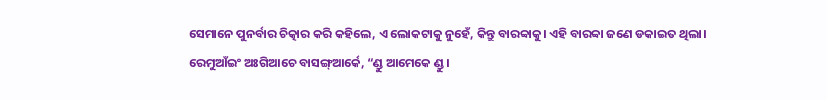ସେମାନେ ପୁନର୍ବାର ଚିତ୍କାର କରି କହିଲେ, ଏ ଲୋକଟାକୁ ନୁହେଁ, କିନ୍ତୁ ବାରବ୍ବାକୁ। ଏହି ବାରବ୍ବା ଜଣେ ଡକାଇତ ଥିଲା।
ରେମୁଆଁଇଂ ଅଃଗିଆଚେ ବାସଙ୍ଗ୍ଆର୍କେ, “ଣ୍ଡୁ ଆମେକେ ଣ୍ଡୁ ।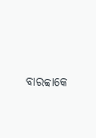ବାରବ୍ବାକେ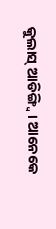କୁଲାସ୍ ଆଡିଙ୍ଗ୍ବି । ଆନେକେ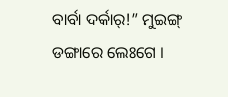ବାର୍ବା ଦର୍କାର୍!” ମୁଇଙ୍ଗ୍ ଡଙ୍ଗାରେ ଲେଃଗେ ।